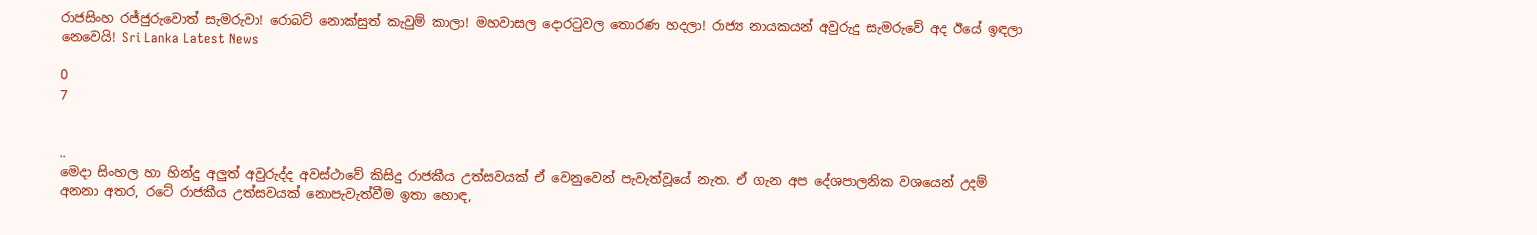රාජසිංහ රජ්ජුරුවොත් සැමරුවා! රොබට් නොක්සුත් කැවුම් කාලා! මහවාසල දොරටුවල තොරණ හදලා! රාජ්‍ය නායකයන් අවුරුදු සැමරුවේ අද ඊයේ ඉඳලා නෙවෙයි! Sri Lanka Latest News

0
7


..
මෙදා සිංහල හා හින්දු අලුත් අවුරුද්ද අවස්ථාවේ කිසිදු රාජකීය උත්සවයක් ඒ වෙනුවෙන් පැවැත්වූයේ නැත. ඒ ගැන අප දේශපාලනික වශයෙන් උදම් අනනා අතර, රටේ රාජකීය උත්සවයක් නොපැවැත්වීම ඉතා හොඳ,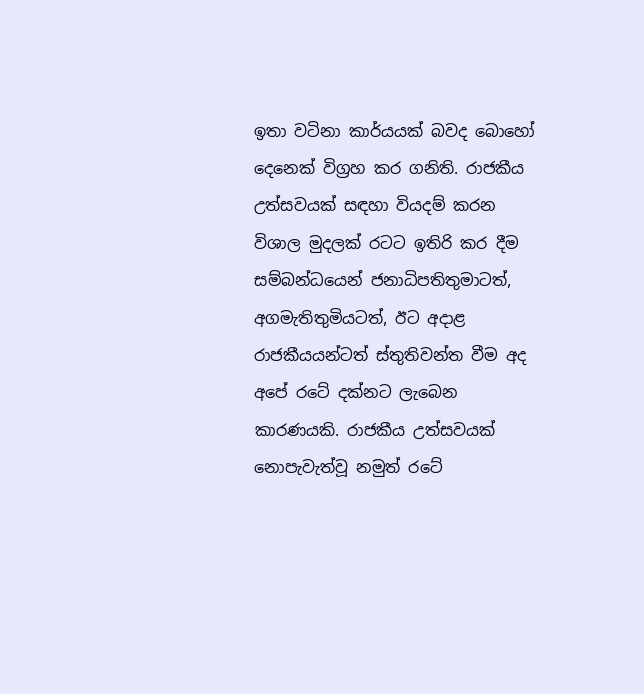ඉතා වටිනා කාර්යයක් බවද බොහෝ දෙනෙක් විග්‍රහ කර ගනිති. රාජකීය උත්සවයක් සඳහා වියදම් කරන විශාල මුදලක් රටට ඉතිරි කර දීම සම්බන්ධයෙන් ජනාධිපතිතුමාටත්, අගමැතිතුමියටත්, ඊට අදාළ රාජකීයයන්ටත් ස්තුතිවන්ත වීම අද අපේ රටේ දක්නට ලැබෙන කාරණයකි. රාජකීය උත්සවයක් නොපැවැත්වූ නමුත් රටේ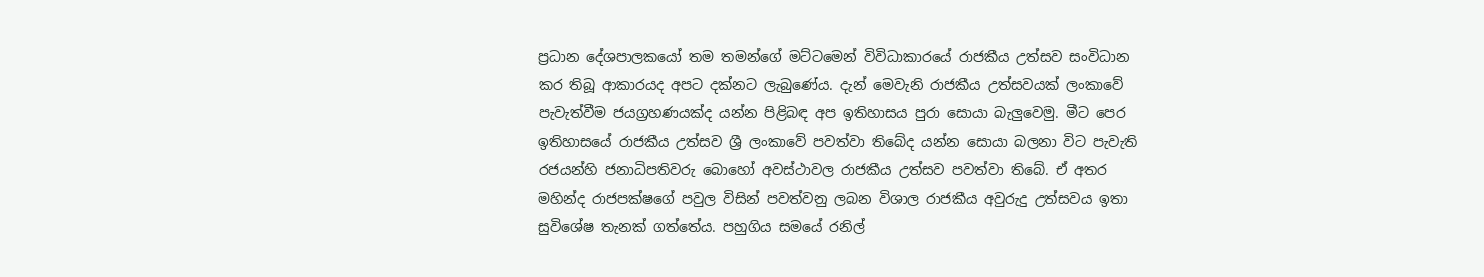ප්‍රධාන දේශපාලකයෝ තම තමන්ගේ මට්ටමෙන් විවිධාකාරයේ රාජකීය උත්සව සංවිධාන කර තිබූ ආකාරයද අපට දක්නට ලැබුණේය. දැන් මෙවැනි රාජකීය උත්සවයක් ලංකාවේ පැවැත්වීම ජයග්‍රහණයක්ද යන්න පිළිබඳ අප ඉතිහාසය පුරා සොයා බැලුවෙමු. මීට පෙර ඉතිහාසයේ රාජකීය උත්සව ශ්‍රී ලංකාවේ පවත්වා තිබේද යන්න සොයා බලනා විට පැවැති රජයන්හි ජනාධිපතිවරු බොහෝ අවස්ථාවල රාජකීය උත්සව පවත්වා තිබේ. ඒ අතර මහින්ද රාජපක්ෂගේ පවුල විසින් පවත්වනු ලබන විශාල රාජකීය අවුරුදු උත්සවය ඉතා සුවිශේෂ තැනක් ගත්තේය. පහුගිය සමයේ රනිල්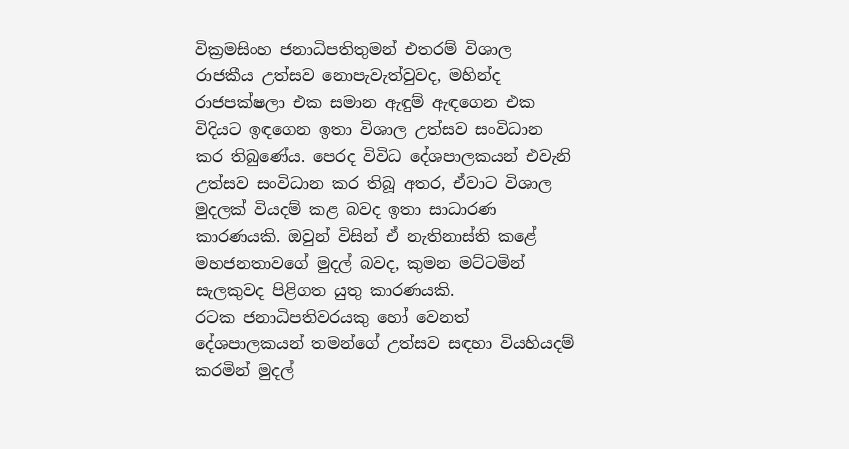වික්‍රමසිංහ ජනාධිපතිතුමන් එතරම් විශාල රාජකීය උත්සව නොපැවැත්වුවද, මහින්ද රාජපක්ෂලා එක සමාන ඇඳුම් ඇඳගෙන එක විදියට ඉඳගෙන ඉතා විශාල උත්සව සංවිධාන කර තිබුණේය. පෙරද විවිධ දේශපාලකයන් එවැනි උත්සව සංවිධාන කර තිබූ අතර, ඒවාට විශාල මුදලක් වියදම් කළ බවද ඉතා සාධාරණ කාරණයකි. ඔවුන් විසින් ඒ නැතිනාස්ති කළේ මහජනතාවගේ මුදල් බවද, කුමන මට්ටමින් සැලකුවද පිළිගත යුතු කාරණයකි.
රටක ජනාධිපතිවරයකු හෝ වෙනත් දේශපාලකයන් තමන්ගේ උත්සව සඳහා වියහියදම් කරමින් මුදල්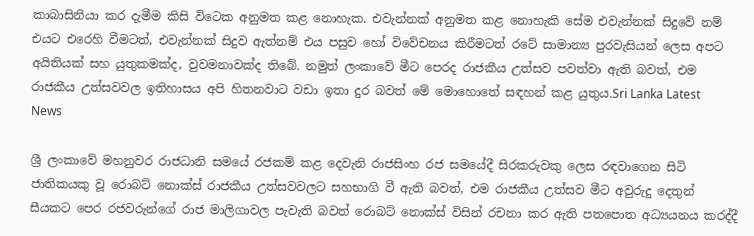කාබාසිනියා කර දැමීම කිසි විටෙක අනුමත කළ නොහැක. එවැන්නක් අනුමත කළ නොහැකි සේම එවැන්නක් සිදුවේ නම් එයට එරෙහි වීමටත්, එවැන්නක් සිදුව ඇත්නම් එය පසුව හෝ විවේචනය කිරීමටත් රටේ සාමාන්‍ය පුරවැසියන් ලෙස අපට අයිතියක් සහ යුතුකමක්ද, වුවමනාවක්ද තිබේ. නමුත් ලංකාවේ මීට පෙරද රාජකීය උත්සව පවත්වා ඇති බවත්, එම රාජකීය උත්සවවල ඉතිහාසය අපි හිතනවාට වඩා ඉතා දුර බවත් මේ මොහොතේ සඳහන් කළ යුතුය.Sri Lanka Latest News

ශ්‍රී ලංකාවේ මහනුවර රාජධානි සමයේ රජකම් කළ දෙවැනි රාජසිංහ රජ සමයේදී සිරකරුවකු ලෙස රඳවාගෙන සිටි ජාතිකයකු වූ රොබට් නොක්ස් රාජකීය උත්සවවලට සහභාගි වී ඇති බවත්, එම රාජකීය උත්සව මීට අවුරුදු දෙතුන් සීයකට පෙර රජවරුන්ගේ රාජ මාලිගාවල පැවැති බවත් රොබට් නොක්ස් විසින් රචනා කර ඇති පතපොත අධ්‍යයනය කරද්දී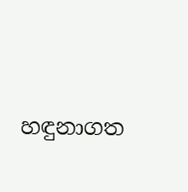හඳුනාගත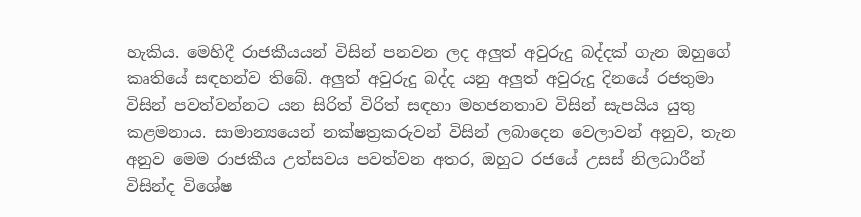හැකිය. මෙහිදී රාජකීයයන් විසින් පනවන ලද අලුත් අවුරුදු බද්දක් ගැන ඔහුගේ කෘතියේ සඳහන්ව තිබේ. අලුත් අවුරුදු බද්ද යනු අලුත් අවුරුදු දිනයේ රජතුමා විසින් පවත්වන්නට යන සිරිත් විරිත් සඳහා මහජනතාව විසින් සැපයිය යුතු කළමනාය. සාමාන්‍යයෙන් නක්ෂත්‍රකරුවන් විසින් ලබාදෙන වෙලාවන් අනුව, තැන අනුව මෙම රාජකීය උත්සවය පවත්වන අතර, ඔහුට රජයේ උසස් නිලධාරීන් විසින්ද විශේෂ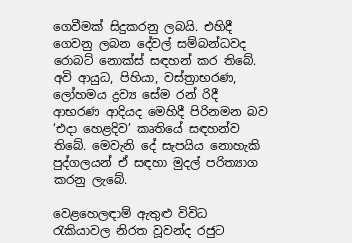ගෙවීමක් සිදුකරනු ලබයි. එහිදී ගෙවනු ලබන දේවල් සම්බන්ධවද රොබට් නොක්ස් සඳහන් කර තිබේ. අවි ආයුධ, පිහියා, වස්ත්‍රාභරණ, ලෝහමය ද්‍රව්‍ය සේම රන් රිදී ආභරණ ආදියද මෙහිදී පිරිනමන බව ‘එදා හෙළදිව’ කෘතියේ සඳහන්ව තිබේ. මෙවැනි දේ සැපයිය නොහැකි පුද්ගලයන් ඒ සඳහා මුදල් පරිත්‍යාග කරනු ලැබේ.

වෙළහෙලඳාම් ඇතුළු විවිධ රැකියාවල නිරත වූවන්ද රජුට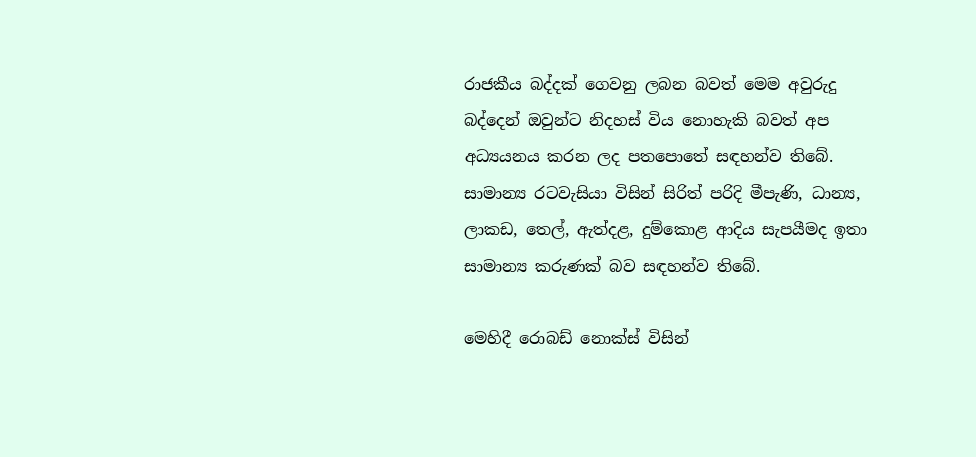රාජකීය බද්දක් ගෙවනු ලබන බවත් මෙම අවුරුදු බද්දෙන් ඔවුන්ට නිදහස් විය නොහැකි බවත් අප අධ්‍යයනය කරන ලද පතපොතේ සඳහන්ව තිබේ. සාමාන්‍ය රටවැසියා විසින් සිරිත් පරිදි මීපැණි, ධාන්‍ය, ලාකඩ, තෙල්, ඇත්දළ, දුම්කොළ ආදිය සැපයීමද ඉතා සාමාන්‍ය කරුණක් බව සඳහන්ව තිබේ.

මෙහිදී රොබඩ් නොක්ස් විසින්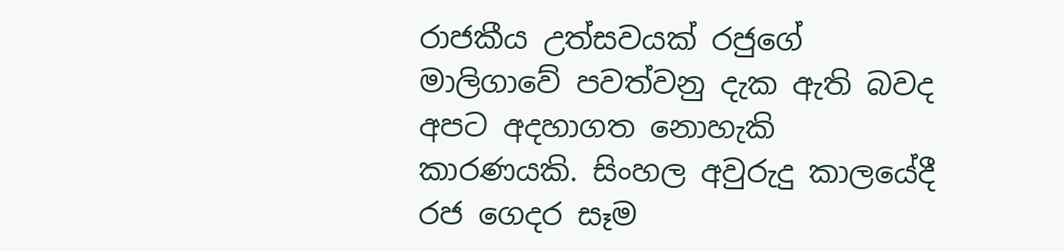රාජකීය උත්සවයක් රජුගේ මාලිගාවේ පවත්වනු දැක ඇති බවද අපට අදහාගත නොහැකි කාරණයකි. සිංහල අවුරුදු කාලයේදී රජ ගෙදර සෑම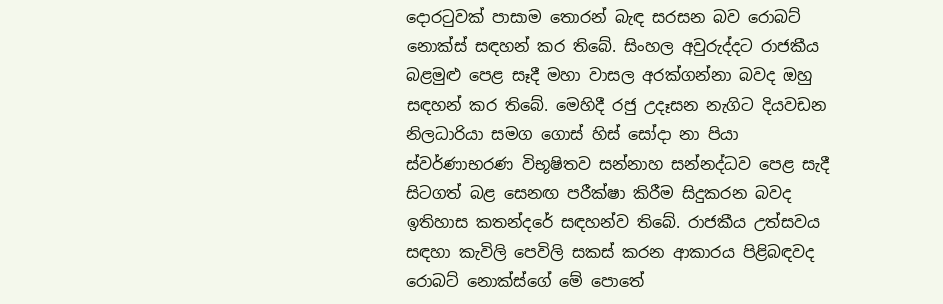දොරටුවක් පාසාම තොරන් බැඳ සරසන බව රොබට් නොක්ස් සඳහන් කර තිබේ. සිංහල අවුරුද්දට රාජකීය බළමුළු පෙළ සෑදී මහා වාසල අරක්ගන්නා බවද ඔහු සඳහන් කර තිබේ. මෙහිදී රජු උදෑසන නැගිට දියවඩන නිලධාරියා සමග ගොස් හිස් සෝදා නා පියා ස්වර්ණාභරණ විභූෂිතව සන්නාහ සන්නද්ධව පෙළ සැදී සිටගත් බළ සෙනඟ පරීක්ෂා කිරීම සිදුකරන බවද ඉතිහාස කතන්දරේ සඳහන්ව තිබේ. රාජකීය උත්සවය සඳහා කැවිලි පෙවිලි සකස් කරන ආකාරය පිළිබඳවද රොබට් නොක්ස්ගේ මේ පොතේ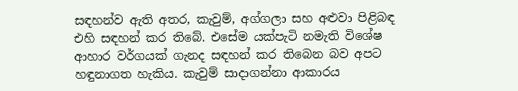සඳහන්ව ඇති අතර, කැවුම්, අග්ගලා සහ අළුවා පිළිබඳ එහි සඳහන් කර තිබේ. එසේම යක්පැටි නමැති විශේෂ ආහාර වර්ගයක් ගැනද සඳහන් කර තිබෙන බව අපට හඳුනාගත හැකිය. කැවුම් සාදාගන්නා ආකාරය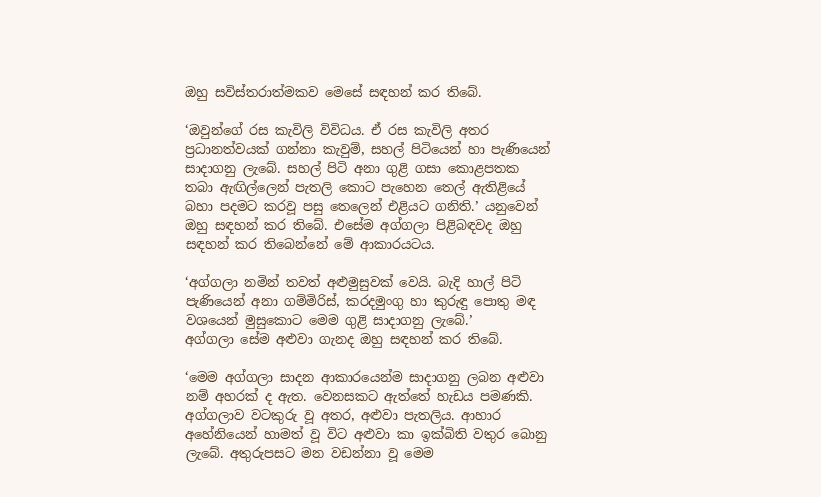ඔහු සවිස්තරාත්මකව මෙසේ සඳහන් කර තිබේ.

‘ඔවුන්ගේ රස කැවිලි විවිධය. ඒ රස කැවිලි අතර ප්‍රධානත්වයක් ගන්නා කැවුම්, සහල් පිටියෙන් හා පැණියෙන් සාදාගනු ලැබේ. සහල් පිටි අනා ගුළි ගසා කොළපතක තබා ඇඟිල්ලෙන් පැතලි කොට පැහෙන තෙල් ඇතිළියේ බහා පදමට කරවූ පසු තෙලෙන් එළියට ගනිති.’ යනුවෙන් ඔහු සඳහන් කර තිබේ. එසේම අග්ගලා පිළිබඳවද ඔහු සඳහන් කර තිබෙන්නේ මේ ආකාරයටය.

‘අග්ගලා නමින් තවත් අළුමුසුවක් වෙයි. බැදි හාල් පිටි පැණියෙන් අනා ගම්මිරිස්, කරදමුංගු හා කුරුඳු පොතු මඳ වශයෙන් මුසුකොට මෙම ගුළි සාදාගනු ලැබේ.’
අග්ගලා සේම අළුවා ගැනද ඔහු සඳහන් කර තිබේ.

‘මෙම අග්ගලා සාදන ආකාරයෙන්ම සාදාගනු ලබන අළුවා නම් අහරක් ද ඇත. වෙනසකට ඇත්තේ හැඩය පමණකි. අග්ගලාව වටකුරු වූ අතර, අළුවා පැතලිය. ආහාර අහේනියෙන් හාමත් වූ විට අළුවා කා ඉක්බිති වතුර බොනු ලැබේ. අතුරුපසට මන වඩන්නා වූ මෙම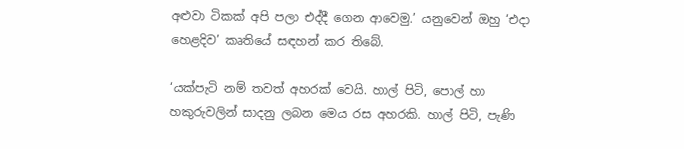අළුවා ටිකක් අපි පලා එද්දී ගෙන ආවෙමු.’ යනුවෙන් ඔහු ‘එදා හෙළදිව’ කෘතියේ සඳහන් කර තිබේ.

‘යක්පැටි නම් තවත් අහරක් වෙයි. හාල් පිටි, පොල් හා හකුරුවලින් සාදනු ලබන මෙය රස අහරකි. හාල් පිටි, පැණි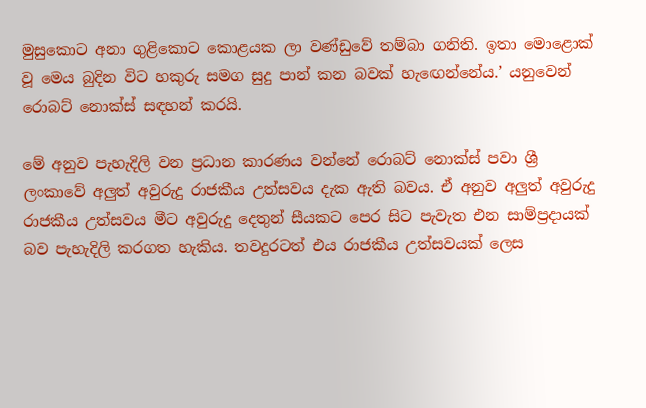මුසුකොට අනා ගුළිකොට කොළයක ලා වණ්ඩුවේ තම්බා ගනිති. ඉතා මොළොක් වූ මෙය බුදින විට හකුරු සමග සුදු පාන් කන බවක් හැඟෙන්නේය.’ යනුවෙන් රොබට් නොක්ස් සඳහන් කරයි.

මේ අනුව පැහැදිලි වන ප්‍රධාන කාරණය වන්නේ රොබට් නොක්ස් පවා ශ්‍රී ලංකාවේ අලුත් අවුරුදු රාජකීය උත්සවය දැක ඇති බවය. ඒ අනුව අලුත් අවුරුදු රාජකීය උත්සවය මීට අවුරුදු දෙතුන් සීයකට පෙර සිට පැවැත එන සාම්ප්‍රදායක් බව පැහැදිලි කරගත හැකිය. තවදුරටත් එය රාජකීය උත්සවයක් ලෙස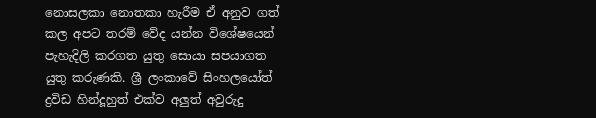නොසලකා නොතකා හැරීම ඒ අනුව ගත් කල අපට තරම් වේද යන්න විශේෂයෙන් පැහැදිලි කරගත යුතු සොයා සපයාගත යුතු කරුණකි. ශ්‍රී ලංකාවේ සිංහලයෝත් ද්‍රවිඩ හින්දූහුත් එක්ව අලුත් අවුරුදු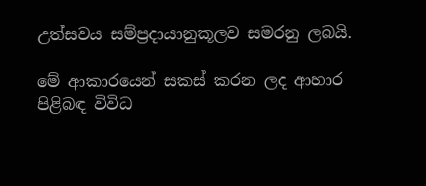උත්සවය සම්ප්‍රදායානුකූලව සමරනු ලබයි.

මේ ආකාරයෙන් සකස් කරන ලද ආහාර පිළිබඳ විවිධ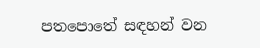පතපොතේ සඳහන් වන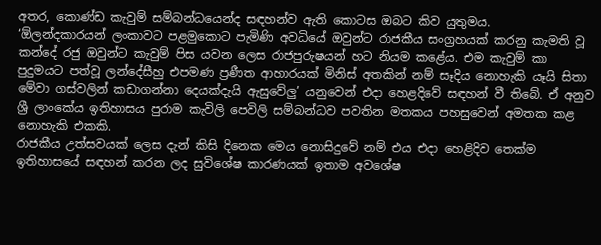අතර, කොණ්ඩ කැවුම් සම්බන්ධයෙන්ද සඳහන්ව ඇති කොටස ඔබට කිව යුතුමය.
‘ඕලන්දකාරයන් ලංකාවට පළමුකොට පැමිණි අවධියේ ඔවුන්ට රාජකීය සංග්‍රහයක්‌ කරනු කැමති වූ කන්දේ රජු ඔවුන්ට කැවුම් පිස යවන ලෙස රාජපුරුෂයන් හට නියම කළේය. එම කැවුම් කා පුදුමයට පත්වූ ලන්දේසීහු එපමණ ප්‍රණීත ආහාරයක්‌ මිනිස්‌ අතකින් නම් සෑදිය නොහැකි යෑයි සිතා මේවා ගස්‌වලින් කඩාගන්නා දෙයක්‌දැයි ඇසුවේලු’ යනුවෙන් එදා හෙළදිවේ සඳහන් වී තිබේ. ඒ අනුව ශ්‍රී ලාංකේය ඉතිහාසය පුරාම කැවිලි පෙවිලි සම්බන්ධව පවතින මතකය පහසුවෙන් අමතක කළ නොහැකි එකකි.
රාජකීය උත්සවයක් ලෙස දැන් කිසි දිනෙක මෙය නොසිදුවේ නම් එය එදා හෙළිදිව තෙක්ම ඉතිහාසයේ සඳහන් කරන ලද සුවිශේෂ කාරණයක් ඉතාම අවශේෂ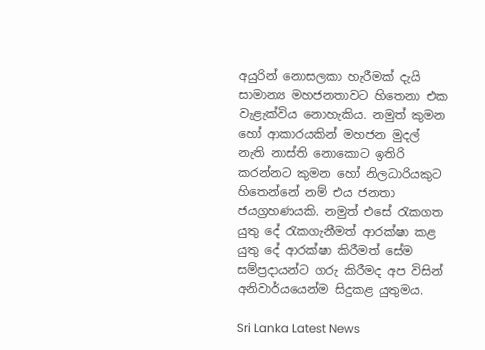අයුරින් නොසලකා හැරීමක් දැයි සාමාන්‍ය මහජනතාවට හිතෙනා එක වැළැක්විය නොහැකිය. නමුත් කුමන හෝ ආකාරයකින් මහජන මුදල් නැති නාස්ති නොකොට ඉතිරි කරන්නට කුමන හෝ නිලධාරියකුට හිතෙන්නේ නම් එය ජනතා ජයග්‍රහණයකි. නමුත් එසේ රැකගත යුතු දේ රැකගැනීමත් ආරක්ෂා කළ යුතු දේ ආරක්ෂා කිරීමත් සේම සම්ප්‍රදායන්ට ගරු කිරීමද අප විසින් අනිවාර්යයෙන්ම සිදුකළ යුතුමය.

Sri Lanka Latest News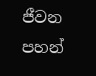ජීවන පහන්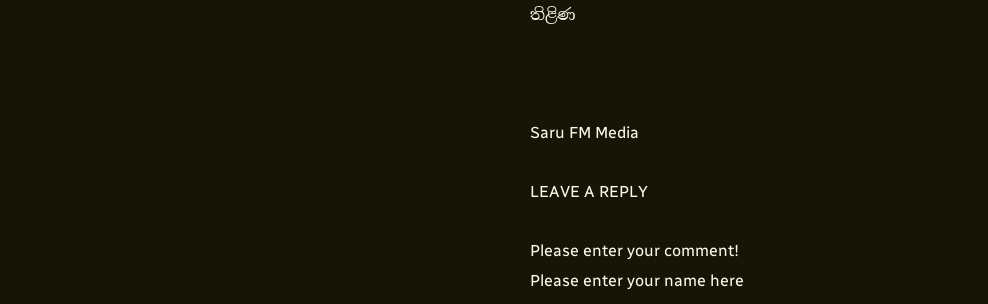තිළිණ



Saru FM Media

LEAVE A REPLY

Please enter your comment!
Please enter your name here